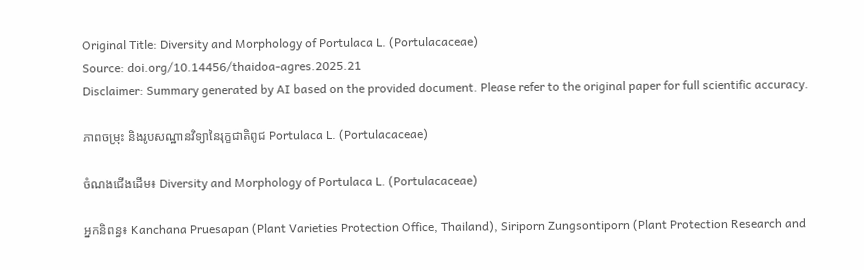Original Title: Diversity and Morphology of Portulaca L. (Portulacaceae)
Source: doi.org/10.14456/thaidoa-agres.2025.21
Disclaimer: Summary generated by AI based on the provided document. Please refer to the original paper for full scientific accuracy.

ភាពចម្រុះ និងរូបសណ្ឋានវិទ្យានៃរុក្ខជាតិពូជ Portulaca L. (Portulacaceae)

ចំណងជើងដើម៖ Diversity and Morphology of Portulaca L. (Portulacaceae)

អ្នកនិពន្ធ៖ Kanchana Pruesapan (Plant Varieties Protection Office, Thailand), Siriporn Zungsontiporn (Plant Protection Research and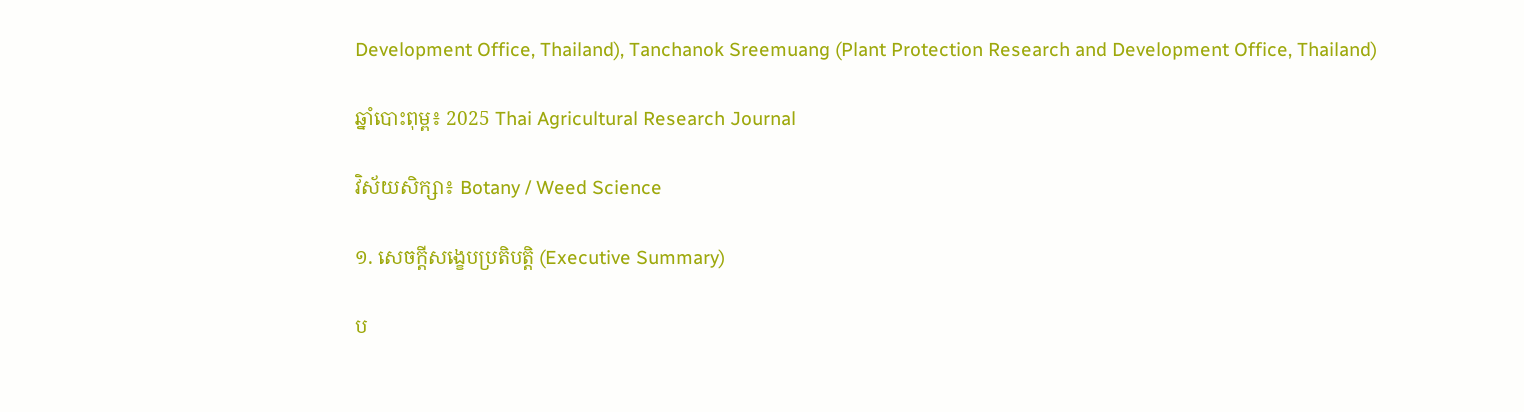Development Office, Thailand), Tanchanok Sreemuang (Plant Protection Research and Development Office, Thailand)

ឆ្នាំបោះពុម្ព៖ 2025 Thai Agricultural Research Journal

វិស័យសិក្សា៖ Botany / Weed Science

១. សេចក្តីសង្ខេបប្រតិបត្តិ (Executive Summary)

ប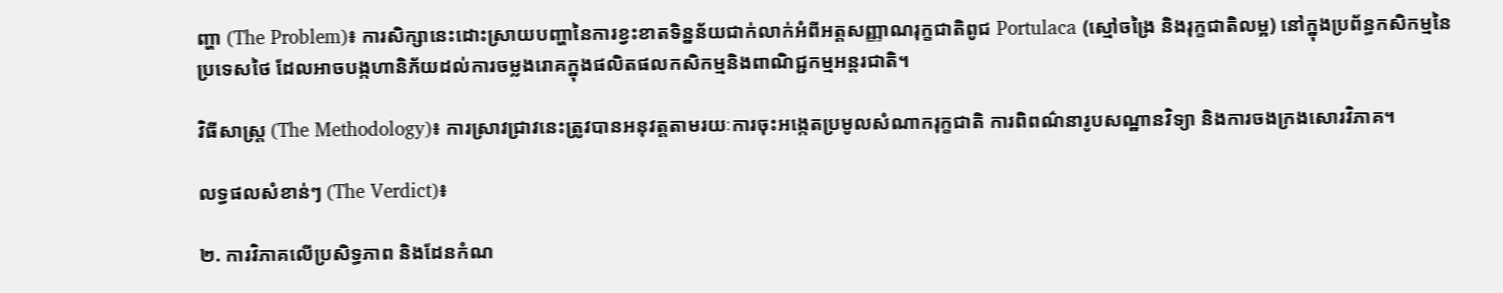ញ្ហា (The Problem)៖ ការសិក្សានេះដោះស្រាយបញ្ហានៃការខ្វះខាតទិន្នន័យជាក់លាក់អំពីអត្តសញ្ញាណរុក្ខជាតិពូជ Portulaca (ស្មៅចង្រៃ និងរុក្ខជាតិលម្អ) នៅក្នុងប្រព័ន្ធកសិកម្មនៃប្រទេសថៃ ដែលអាចបង្កហានិភ័យដល់ការចម្លងរោគក្នុងផលិតផលកសិកម្មនិងពាណិជ្ជកម្មអន្តរជាតិ។

វិធីសាស្ត្រ (The Methodology)៖ ការស្រាវជ្រាវនេះត្រូវបានអនុវត្តតាមរយៈការចុះអង្កេតប្រមូលសំណាករុក្ខជាតិ ការពិពណ៌នារូបសណ្ឋានវិទ្យា និងការចងក្រងសោរវិភាគ។

លទ្ធផលសំខាន់ៗ (The Verdict)៖

២. ការវិភាគលើប្រសិទ្ធភាព និងដែនកំណ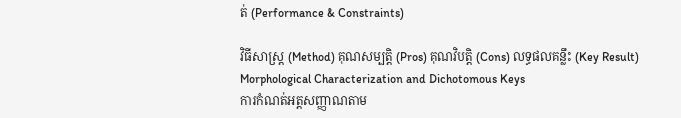ត់ (Performance & Constraints)

វិធីសាស្ត្រ (Method) គុណសម្បត្តិ (Pros) គុណវិបត្តិ (Cons) លទ្ធផលគន្លឹះ (Key Result)
Morphological Characterization and Dichotomous Keys
ការកំណត់អត្តសញ្ញាណតាម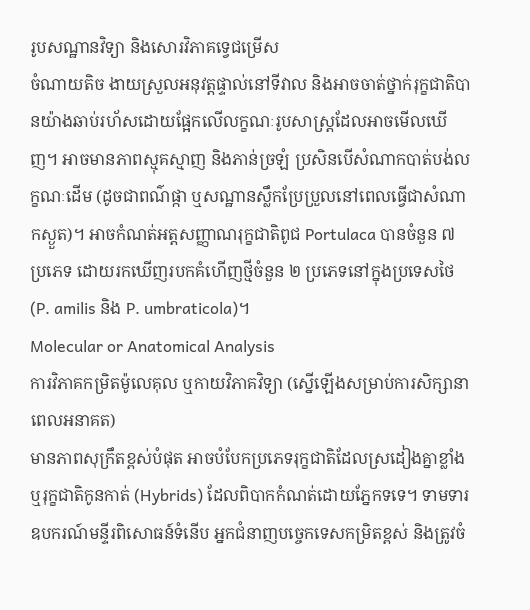រូបសណ្ឋានវិទ្យា និងសោរវិភាគទ្វេជម្រើស
ចំណាយតិច ងាយស្រួលអនុវត្តផ្ទាល់នៅទីវាល និងអាចចាត់ថ្នាក់រុក្ខជាតិបានយ៉ាងឆាប់រហ័សដោយផ្អែកលើលក្ខណៈរូបសាស្ត្រដែលអាចមើលឃើញ។ អាចមានភាពស្មុគស្មាញ និងភាន់ច្រឡំ ប្រសិនបើសំណាកបាត់បង់លក្ខណៈដើម (ដូចជាពណ៌ផ្កា ឬសណ្ឋានស្លឹកប្រែប្រួលនៅពេលធ្វើជាសំណាកស្ងួត)។ អាចកំណត់អត្តសញ្ញាណរុក្ខជាតិពូជ Portulaca បានចំនួន ៧ ប្រភេទ ដោយរកឃើញរបកគំហើញថ្មីចំនួន ២ ប្រភេទនៅក្នុងប្រទេសថៃ (P. amilis និង P. umbraticola)។
Molecular or Anatomical Analysis
ការវិភាគកម្រិតម៉ូលេគុល ឬកាយវិភាគវិទ្យា (ស្នើឡើងសម្រាប់ការសិក្សានាពេលអនាគត)
មានភាពសុក្រឹតខ្ពស់បំផុត អាចបំបែកប្រភេទរុក្ខជាតិដែលស្រដៀងគ្នាខ្លាំង ឬរុក្ខជាតិកូនកាត់ (Hybrids) ដែលពិបាកកំណត់ដោយភ្នែកទទេ។ ទាមទារឧបករណ៍មន្ទីរពិសោធន៍ទំនើប អ្នកជំនាញបច្ចេកទេសកម្រិតខ្ពស់ និងត្រូវចំ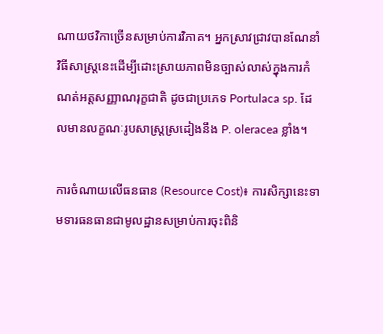ណាយថវិកាច្រើនសម្រាប់ការវិភាគ។ អ្នកស្រាវជ្រាវបានណែនាំវិធីសាស្ត្រនេះដើម្បីដោះស្រាយភាពមិនច្បាស់លាស់ក្នុងការកំណត់អត្តសញ្ញាណរុក្ខជាតិ ដូចជាប្រភេទ Portulaca sp. ដែលមានលក្ខណៈរូបសាស្ត្រស្រដៀងនឹង P. oleracea ខ្លាំង។

ការចំណាយលើធនធាន (Resource Cost)៖ ការសិក្សានេះទាមទារធនធានជាមូលដ្ឋានសម្រាប់ការចុះពិនិ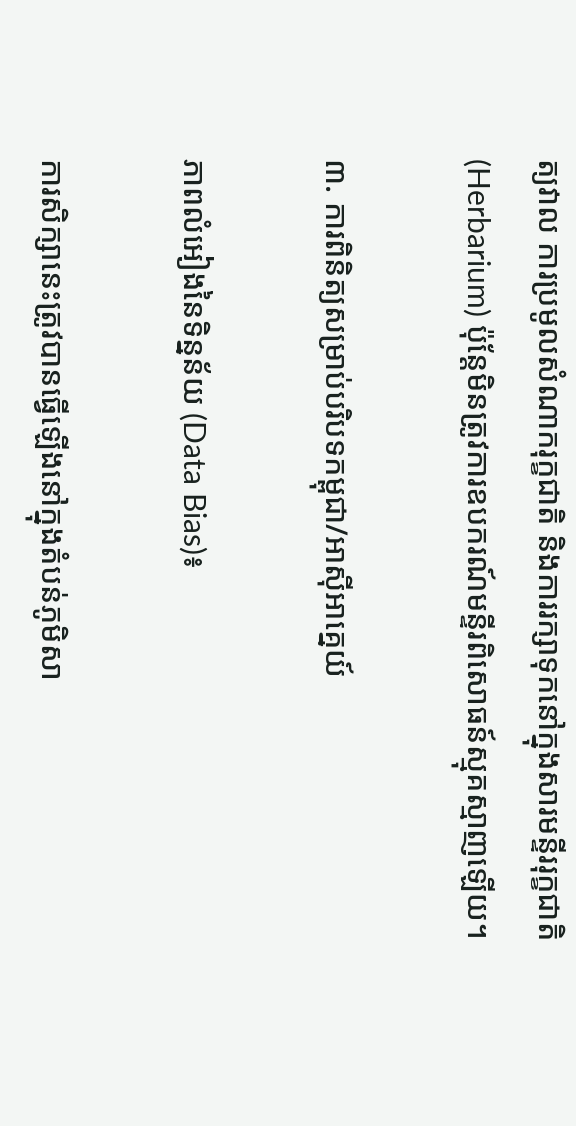ត្យវាល ការប្រមូលសំណាករុក្ខជាតិ និងការរក្សាទុកនៅក្នុងសារមន្ទីររុក្ខជាតិ (Herbarium) ប៉ុន្តែមិនត្រូវការឧបករណ៍មន្ទីរពិសោធន៍ស្មុគស្មាញឡើយ។

៣. ការពិនិត្យសម្រាប់បរិបទកម្ពុជា/អាស៊ីអាគ្នេយ៍

ភាពលំអៀងនៃទិន្នន័យ (Data Bias)៖

ការសិក្សានេះត្រូវបានធ្វើឡើងនៅក្នុងតំបន់ភូមិសា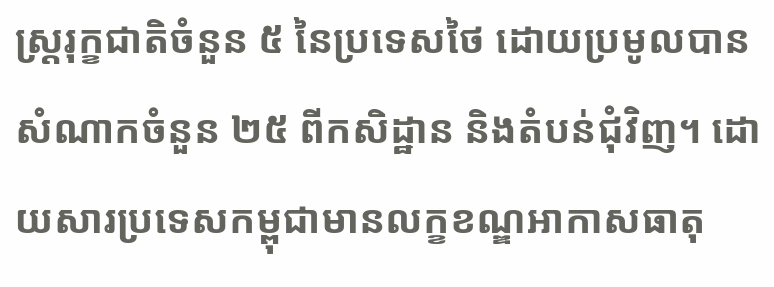ស្ត្ររុក្ខជាតិចំនួន ៥ នៃប្រទេសថៃ ដោយប្រមូលបានសំណាកចំនួន ២៥ ពីកសិដ្ឋាន និងតំបន់ជុំវិញ។ ដោយសារប្រទេសកម្ពុជាមានលក្ខខណ្ឌអាកាសធាតុ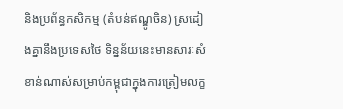និងប្រព័ន្ធកសិកម្ម (តំបន់ឥណ្ឌូចិន) ស្រដៀងគ្នានឹងប្រទេសថៃ ទិន្នន័យនេះមានសារៈសំខាន់ណាស់សម្រាប់កម្ពុជាក្នុងការត្រៀមលក្ខ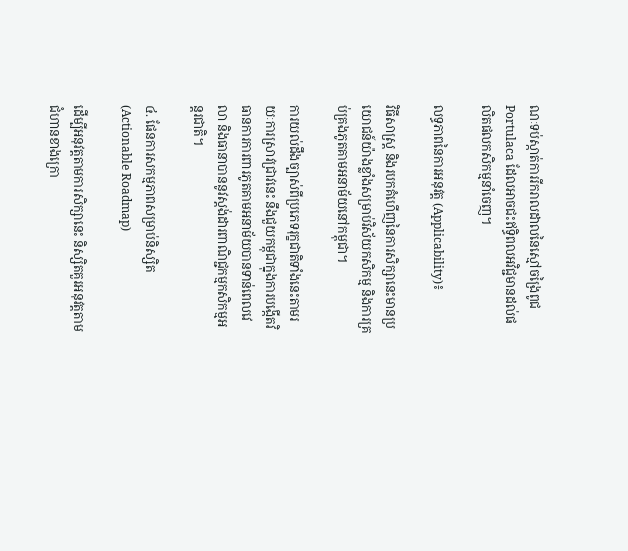ណៈទប់ស្កាត់ការរីករាលដាលនៃស្មៅចង្រៃពូជ Portulaca ដែលអាចជះឥទ្ធិពលអវិជ្ជមានដល់ផលិតផលកសិកម្មនាំចេញ។

លទ្ធភាពនៃការអនុវត្ត (Applicability)៖

វិធីសាស្ត្រ និងរបកគំហើញនៃការសិក្សានេះមានប្រយោជន៍យ៉ាងខ្លាំងសម្រាប់វិស័យកសិកម្ម និងការគ្រប់គ្រងភូតគាមអនាម័យនៅកម្ពុជា។

ការយល់ដឹងច្បាស់ពីប្រភេទរុក្ខជាតិទាំងនេះតាមរយៈការស្រាវជ្រាវនេះ នឹងជួយកម្ពុជាក្នុងការបង្កើតវិធានការការពារភូតគាមអនាម័យបានទាន់ពេលវេលា និងធានាបាននូវស្តង់ដារពាណិជ្ជកម្មកសិកម្មអន្តរជាតិ។

៤. ផែនការសកម្មភាពសម្រាប់និស្សិត (Actionable Roadmap)

ដើម្បីអនុវត្តតាមការសិក្សានេះ និស្សិតគួរអនុវត្តតាមជំហានខាងក្រោ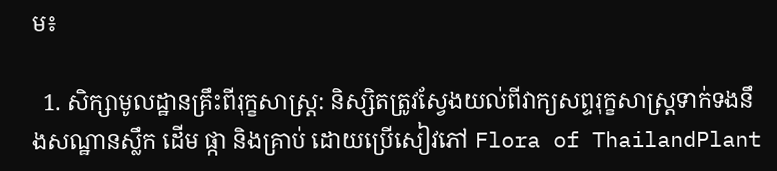ម៖

  1. សិក្សាមូលដ្ឋានគ្រឹះពីរុក្ខសាស្ត្រ: និស្សិតត្រូវស្វែងយល់ពីវាក្យសព្ទរុក្ខសាស្ត្រទាក់ទងនឹងសណ្ឋានស្លឹក ដើម ផ្កា និងគ្រាប់ ដោយប្រើសៀវភៅ Flora of ThailandPlant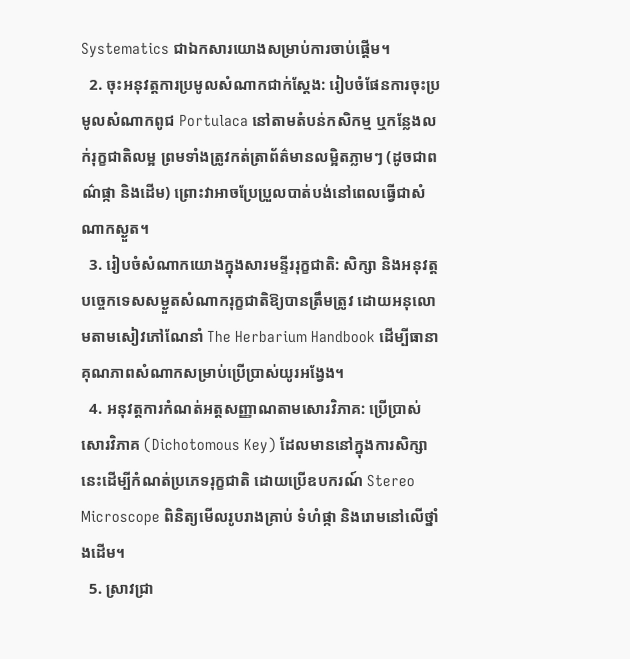Systematics ជាឯកសារយោងសម្រាប់ការចាប់ផ្តើម។
  2. ចុះអនុវត្តការប្រមូលសំណាកជាក់ស្តែង: រៀបចំផែនការចុះប្រមូលសំណាកពូជ Portulaca នៅតាមតំបន់កសិកម្ម ឬកន្លែងលក់រុក្ខជាតិលម្អ ព្រមទាំងត្រូវកត់ត្រាព័ត៌មានលម្អិតភ្លាមៗ (ដូចជាពណ៌ផ្កា និងដើម) ព្រោះវាអាចប្រែប្រួលបាត់បង់នៅពេលធ្វើជាសំណាកស្ងួត។
  3. រៀបចំសំណាកយោងក្នុងសារមន្ទីររុក្ខជាតិ: សិក្សា និងអនុវត្តបច្ចេកទេសសម្ងួតសំណាករុក្ខជាតិឱ្យបានត្រឹមត្រូវ ដោយអនុលោមតាមសៀវភៅណែនាំ The Herbarium Handbook ដើម្បីធានាគុណភាពសំណាកសម្រាប់ប្រើប្រាស់យូរអង្វែង។
  4. អនុវត្តការកំណត់អត្តសញ្ញាណតាមសោរវិភាគ: ប្រើប្រាស់សោរវិភាគ (Dichotomous Key) ដែលមាននៅក្នុងការសិក្សានេះដើម្បីកំណត់ប្រភេទរុក្ខជាតិ ដោយប្រើឧបករណ៍ Stereo Microscope ពិនិត្យមើលរូបរាងគ្រាប់ ទំហំផ្កា និងរោមនៅលើថ្នាំងដើម។
  5. ស្រាវជ្រា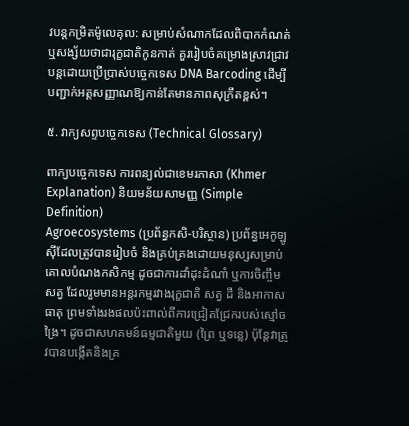វបន្តកម្រិតម៉ូលេគុល: សម្រាប់សំណាកដែលពិបាកកំណត់ ឬសង្ស័យថាជារុក្ខជាតិកូនកាត់ គួររៀបចំគម្រោងស្រាវជ្រាវបន្តដោយប្រើប្រាស់បច្ចេកទេស DNA Barcoding ដើម្បីបញ្ជាក់អត្តសញ្ញាណឱ្យកាន់តែមានភាពសុក្រឹតខ្ពស់។

៥. វាក្យសព្ទបច្ចេកទេស (Technical Glossary)

ពាក្យបច្ចេកទេស ការពន្យល់ជាខេមរភាសា (Khmer Explanation) និយមន័យសាមញ្ញ (Simple Definition)
Agroecosystems (ប្រព័ន្ធកសិ-បរិស្ថាន) ប្រព័ន្ធអេកូឡូស៊ីដែលត្រូវបានរៀបចំ និងគ្រប់គ្រងដោយមនុស្សសម្រាប់គោលបំណងកសិកម្ម ដូចជាការដាំដុះដំណាំ ឬការចិញ្ចឹមសត្វ ដែលរួមមានអន្តរកម្មរវាងរុក្ខជាតិ សត្វ ដី និងអាកាសធាតុ ព្រមទាំងរងផលប៉ះពាល់ពីការជ្រៀតជ្រែករបស់ស្មៅចង្រៃ។ ដូចជាសហគមន៍ធម្មជាតិមួយ (ព្រៃ ឬទន្លេ) ប៉ុន្តែវាត្រូវបានបង្កើតនិងគ្រ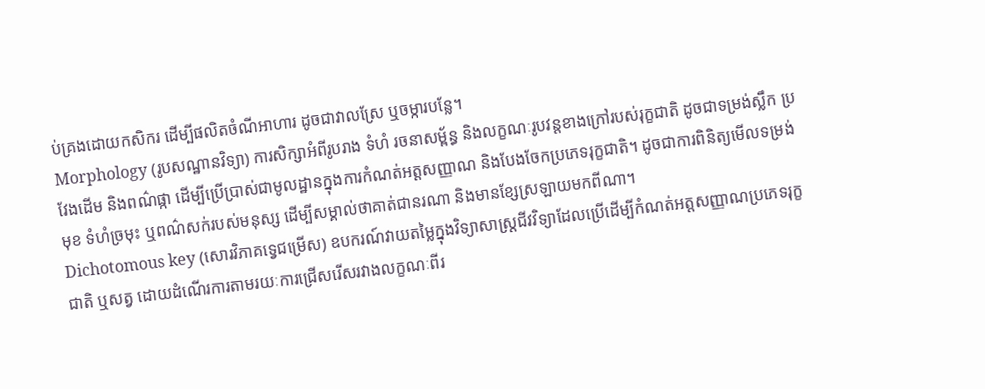ប់គ្រងដោយកសិករ ដើម្បីផលិតចំណីអាហារ ដូចជាវាលស្រែ ឬចម្ការបន្លែ។
Morphology (រូបសណ្ឋានវិទ្យា) ការសិក្សាអំពីរូបរាង ទំហំ រចនាសម្ព័ន្ធ និងលក្ខណៈរូបវន្តខាងក្រៅរបស់រុក្ខជាតិ ដូចជាទម្រង់ស្លឹក ប្រវែងដើម និងពណ៌ផ្កា ដើម្បីប្រើប្រាស់ជាមូលដ្ឋានក្នុងការកំណត់អត្តសញ្ញាណ និងបែងចែកប្រភេទរុក្ខជាតិ។ ដូចជាការពិនិត្យមើលទម្រង់មុខ ទំហំច្រមុះ ឬពណ៌សក់របស់មនុស្ស ដើម្បីសម្គាល់ថាគាត់ជានរណា និងមានខ្សែស្រឡាយមកពីណា។
Dichotomous key (សោរវិភាគទ្វេជម្រើស) ឧបករណ៍វាយតម្លៃក្នុងវិទ្យាសាស្ត្រជីវវិទ្យាដែលប្រើដើម្បីកំណត់អត្តសញ្ញាណប្រភេទរុក្ខជាតិ ឬសត្វ ដោយដំណើរការតាមរយៈការជ្រើសរើសរវាងលក្ខណៈពីរ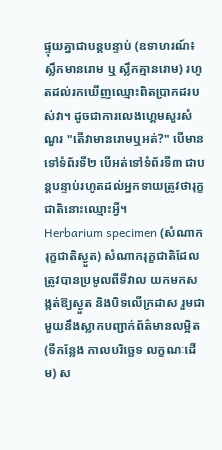ផ្ទុយគ្នាជាបន្តបន្ទាប់ (ឧទាហរណ៍៖ ស្លឹកមានរោម ឬ ស្លឹកគ្មានរោម) រហូតដល់រកឃើញឈ្មោះពិតប្រាកដរបស់វា។ ដូចជាការលេងហ្គេមសួរសំណួរ "តើវាមានរោមឬអត់?" បើមានទៅទំព័រទី២ បើអត់ទៅទំព័រទី៣ ជាបន្តបន្ទាប់រហូតដល់អ្នកទាយត្រូវថារុក្ខជាតិនោះឈ្មោះអ្វី។
Herbarium specimen (សំណាករុក្ខជាតិស្ងួត) សំណាករុក្ខជាតិដែលត្រូវបានប្រមូលពីទីវាល យកមកសង្កត់ឱ្យស្ងួត និងបិទលើក្រដាស រួមជាមួយនឹងស្លាកបញ្ជាក់ព័ត៌មានលម្អិត (ទីកន្លែង កាលបរិច្ឆេទ លក្ខណៈដើម) ស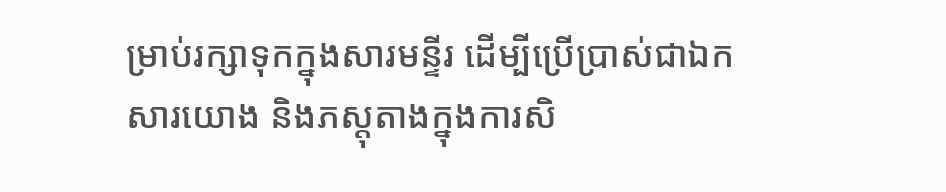ម្រាប់រក្សាទុកក្នុងសារមន្ទីរ ដើម្បីប្រើប្រាស់ជាឯកសារយោង និងភស្តុតាងក្នុងការសិ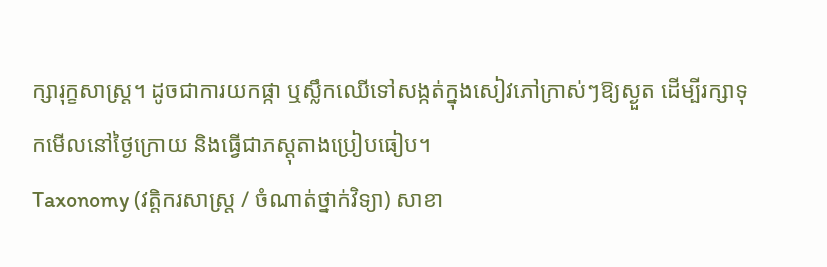ក្សារុក្ខសាស្ត្រ។ ដូចជាការយកផ្កា ឬស្លឹកឈើទៅសង្កត់ក្នុងសៀវភៅក្រាស់ៗឱ្យស្ងួត ដើម្បីរក្សាទុកមើលនៅថ្ងៃក្រោយ និងធ្វើជាភស្តុតាងប្រៀបធៀប។
Taxonomy (វត្តិករសាស្ត្រ / ចំណាត់ថ្នាក់វិទ្យា) សាខា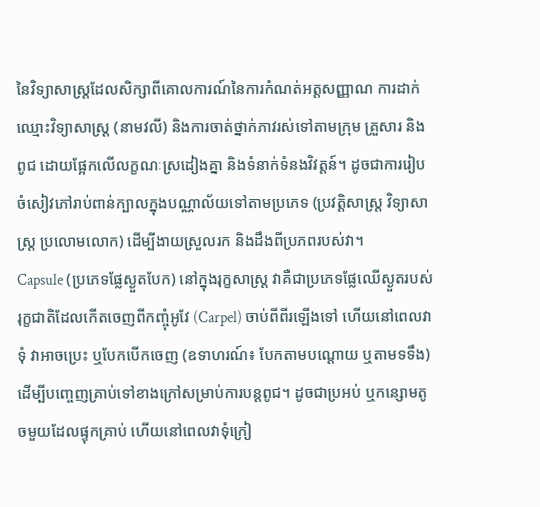នៃវិទ្យាសាស្ត្រដែលសិក្សាពីគោលការណ៍នៃការកំណត់អត្តសញ្ញាណ ការដាក់ឈ្មោះវិទ្យាសាស្ត្រ (នាមវលី) និងការចាត់ថ្នាក់ភាវរស់ទៅតាមក្រុម គ្រួសារ និងពូជ ដោយផ្អែកលើលក្ខណៈស្រដៀងគ្នា និងទំនាក់ទំនងវិវត្តន៍។ ដូចជាការរៀបចំសៀវភៅរាប់ពាន់ក្បាលក្នុងបណ្ណាល័យទៅតាមប្រភេទ (ប្រវត្តិសាស្ត្រ វិទ្យាសាស្ត្រ ប្រលោមលោក) ដើម្បីងាយស្រួលរក និងដឹងពីប្រភពរបស់វា។
Capsule (ប្រភេទផ្លែស្ងួតបែក) នៅក្នុងរុក្ខសាស្ត្រ វាគឺជាប្រភេទផ្លែឈើស្ងួតរបស់រុក្ខជាតិដែលកើតចេញពីកញ្ចុំអូវែ (Carpel) ចាប់ពីពីរឡើងទៅ ហើយនៅពេលវាទុំ វាអាចប្រេះ ឬបែកបើកចេញ (ឧទាហរណ៍៖ បែកតាមបណ្តោយ ឬតាមទទឹង) ដើម្បីបញ្ចេញគ្រាប់ទៅខាងក្រៅសម្រាប់ការបន្តពូជ។ ដូចជាប្រអប់ ឬកន្សោមតូចមួយដែលផ្ទុកគ្រាប់ ហើយនៅពេលវាទុំក្រៀ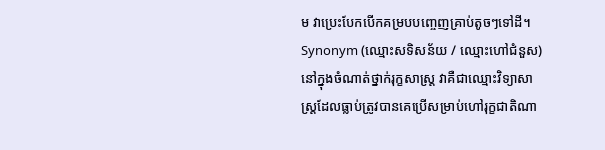ម វាប្រេះបែកបើកគម្របបញ្ចេញគ្រាប់តូចៗទៅដី។
Synonym (ឈ្មោះសទិសន័យ / ឈ្មោះហៅជំនួស) នៅក្នុងចំណាត់ថ្នាក់រុក្ខសាស្ត្រ វាគឺជាឈ្មោះវិទ្យាសាស្ត្រដែលធ្លាប់ត្រូវបានគេប្រើសម្រាប់ហៅរុក្ខជាតិណា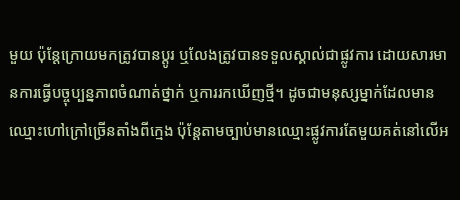មួយ ប៉ុន្តែក្រោយមកត្រូវបានប្តូរ ឬលែងត្រូវបានទទួលស្គាល់ជាផ្លូវការ ដោយសារមានការធ្វើបច្ចុប្បន្នភាពចំណាត់ថ្នាក់ ឬការរកឃើញថ្មី។ ដូចជាមនុស្សម្នាក់ដែលមានឈ្មោះហៅក្រៅច្រើនតាំងពីក្មេង ប៉ុន្តែតាមច្បាប់មានឈ្មោះផ្លូវការតែមួយគត់នៅលើអ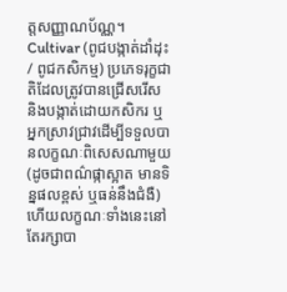ត្តសញ្ញាណប័ណ្ណ។
Cultivar (ពូជបង្កាត់ដាំដុះ / ពូជកសិកម្ម) ប្រភេទរុក្ខជាតិដែលត្រូវបានជ្រើសរើស និងបង្កាត់ដោយកសិករ ឬអ្នកស្រាវជ្រាវដើម្បីទទួលបានលក្ខណៈពិសេសណាមួយ (ដូចជាពណ៌ផ្កាស្អាត មានទិន្នផលខ្ពស់ ឬធន់នឹងជំងឺ) ហើយលក្ខណៈទាំងនេះនៅតែរក្សាបា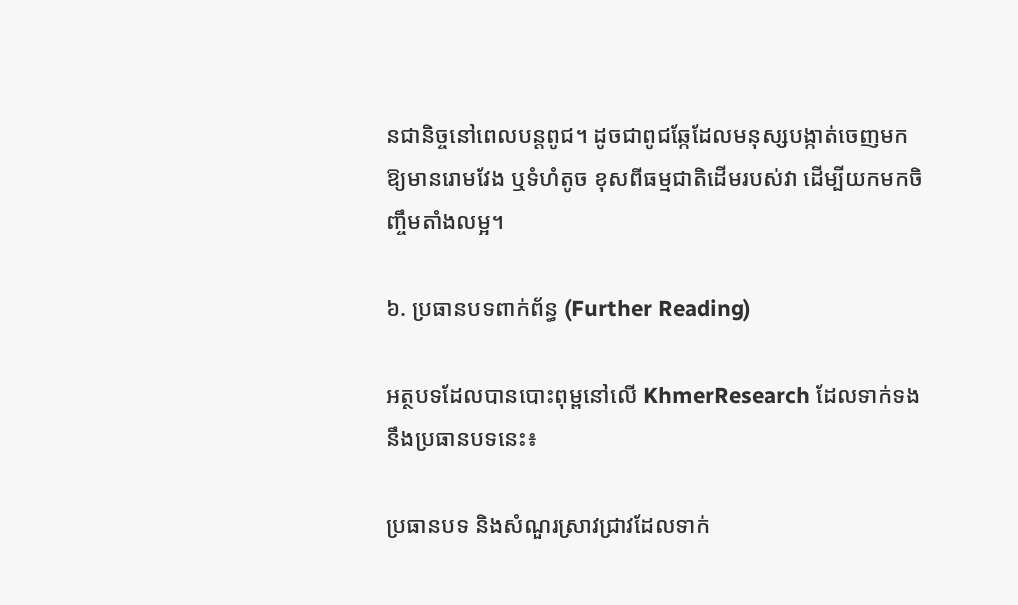នជានិច្ចនៅពេលបន្តពូជ។ ដូចជាពូជឆ្កែដែលមនុស្សបង្កាត់ចេញមកឱ្យមានរោមវែង ឬទំហំតូច ខុសពីធម្មជាតិដើមរបស់វា ដើម្បីយកមកចិញ្ចឹមតាំងលម្អ។

៦. ប្រធានបទពាក់ព័ន្ធ (Further Reading)

អត្ថបទដែលបានបោះពុម្ពនៅលើ KhmerResearch ដែលទាក់ទងនឹងប្រធានបទនេះ៖

ប្រធានបទ និងសំណួរស្រាវជ្រាវដែលទាក់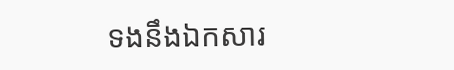ទងនឹងឯកសារ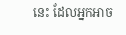នេះ ដែលអ្នកអាច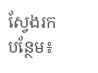ស្វែងរកបន្ថែម៖